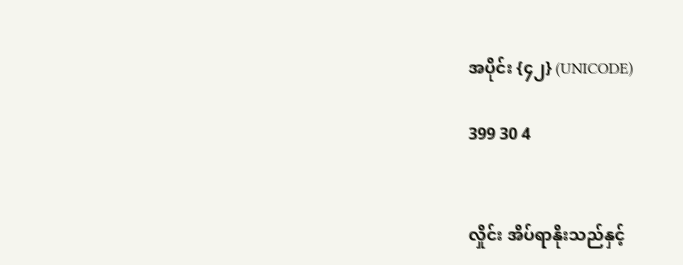အပိုင်း {၄၂} (UNICODE)

399 30 4


လှိုင်း အိပ်ရာနိုးသည်နှင့်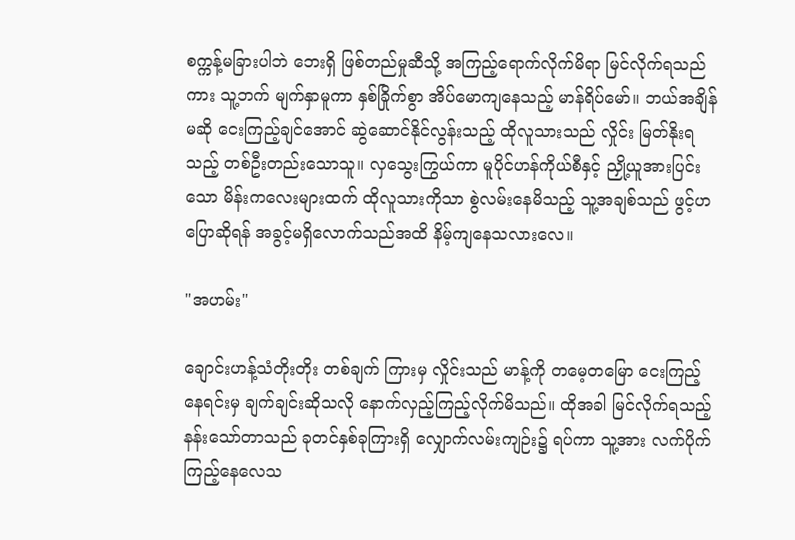စက္ကန့်မခြားပါဘဲ ဘေးရှိ ဖြစ်တည်မှုဆီသို့ အကြည့်ရောက်လိုက်မိရာ မြင်လိုက်ရသည်ကား သူ့ဘက် မျက်နှာမူကာ နှစ်ခြိုက်စွာ အိပ်မောကျနေသည့် မာန်ရိပ်မော်။ ဘယ်အချိန်မဆို ငေးကြည့်ချင်အောင် ဆွဲဆောင်နိုင်လွန်းသည့် ထိုလူသားသည် လှိုင်း မြတ်နိုးရသည့် တစ်ဦးတည်းသောသူ။ လှသွေးကြွယ်ကာ မူပိုင်ဟန်ကိုယ်စီနှင့် ညှို့ယူအားပြင်းသော မိန်းကလေးများထက် ထိုလူသားကိုသာ စွဲလမ်းနေမိသည့် သူ့အချစ်သည် ဖွင့်ဟပြောဆိုရန် အခွင့်မရှိလောက်သည်အထိ နိမ့်ကျနေသလားလေ။

"အဟမ်း"

ချောင်းဟန့်သံတိုးတိုး တစ်ချက် ကြားမှ လှိုင်းသည် မာန့်ကို တမေ့တမြော ငေးကြည့်နေရင်းမှ ချက်ချင်းဆိုသလို နောက်လှည့်ကြည့်လိုက်မိသည်။ ထိုအခါ မြင်လိုက်ရသည့် နန်းသော်တာသည် ခုတင်နှစ်ခုကြားရှိ လျှောက်လမ်းကျဉ်း၌ ရပ်ကာ သူ့အား လက်ပိုက်ကြည့်နေလေသ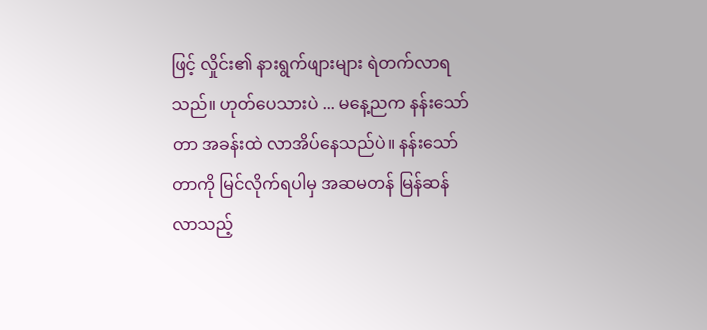ဖြင့် လှိုင်း၏ နားရွက်ဖျားများ ရဲတက်လာရသည်။ ဟုတ်ပေသားပဲ ... မနေ့ညက နန်းသော်တာ အခန်းထဲ လာအိပ်နေသည်ပဲ။ နန်းသော်တာကို မြင်လိုက်ရပါမှ အဆမတန် မြန်ဆန်လာသည့်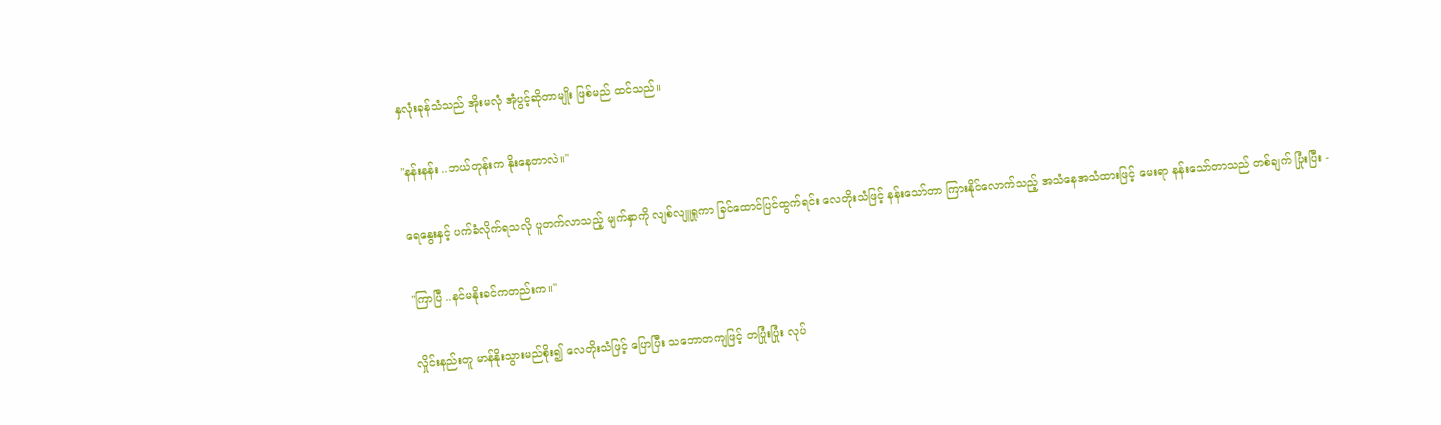နှလုံးခုန်သံသည် အိုးမလုံ အုံပွင့်ဆိုတာမျိုး ဖြစ်မည် ထင်သည်။

"နန်းနန်း ..ဘယ်တုန်းက နိုးနေတာလဲ။"

ရေနွေးနှင့် ပက်ခံလိုက်ရသလို ပူတက်လာသည့် မျက်နှာကို လျစ်လျူရှုကာ ခြင်ထောင်ပြင်ထွက်ရင်း လေတိုးသံဖြင့် နန်းသော်တာ ကြားနိုင်လောက်သည့် အသံနေအသံထားဖြင့် မေးရာ နန်းသော်တာသည် တစ်ချက် ပြုံးပြီး -

"ကြာပြီ ..နင်မနိုးခင်ကတည်းက။"

လှိုင်းနည်းတူ မာန်နိုးသွားမည်စိုး၍ လေတိုးသံဖြင့် ပြောပြီး သဘောတကျဖြင့် တပြုံးပြုံး လုပ်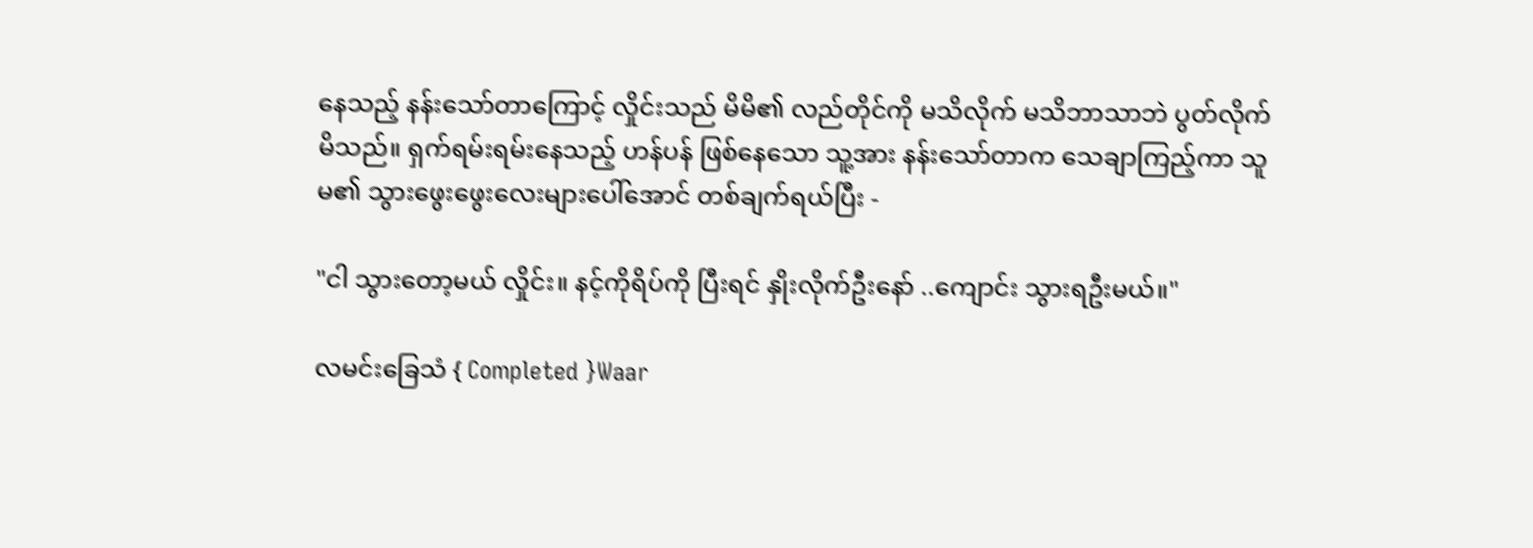နေသည့် နန်းသော်တာကြောင့် လှိုင်းသည် မိမိ၏ လည်တိုင်ကို မသိလိုက် မသိဘာသာဘဲ ပွတ်လိုက်မိသည်။ ရှက်ရမ်းရမ်းနေသည့် ဟန်ပန် ဖြစ်နေသော သူ့အား နန်းသော်တာက သေချာကြည့်ကာ သူမ၏ သွားဖွေးဖွေးလေးများပေါ်အောင် တစ်ချက်ရယ်ပြီး -

"ငါ သွားတော့မယ် လှိုင်း။ နင့်ကိုရိပ်ကို ပြီးရင် နှိုးလိုက်ဦးနော် ..ကျောင်း သွားရဦးမယ်။"

လမင်းခြေသံ { Completed }Waar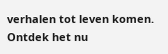verhalen tot leven komen. Ontdek het nu